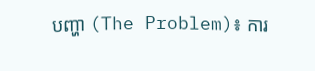បញ្ហា (The Problem)៖ ការ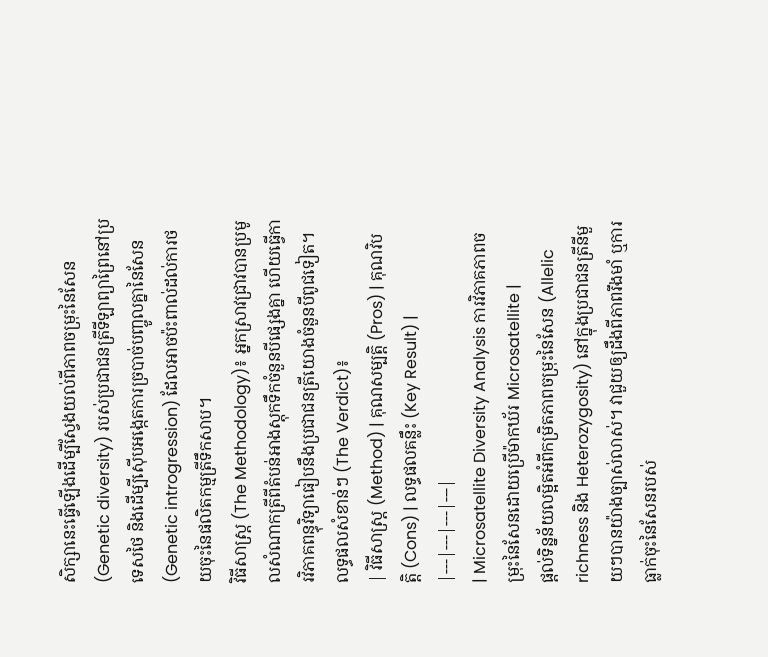សិក្សានេះធ្វើឡើងដើម្បីស្វែងយល់ពីភាពចម្រុះនៃសែន (Genetic diversity) របស់ប្រជាជនត្រីទីឡាព្យាព្រៃនៅប្រទេសថៃ និងដើម្បីស៊ើបអង្កេតការច្របាច់បញ្ចូលគ្នានៃសែន (Genetic introgression) ដែលអាចប៉ះពាល់ដល់ការថយចុះនៃផលិតកម្មត្រីទឹកសាប។
វិធីសាស្ត្រ (The Methodology)៖ អ្នកស្រាវជ្រាវបានប្រមូលសំណាកត្រីពីតំបន់អាងស្តុកទឹកចំនួនបីផ្សេងគ្នា ហើយធ្វើការវិភាគពន្ធុវិទ្យាធៀបនឹងប្រជាជនត្រីយោងចំនួនបីពូជទៀត។
លទ្ធផលសំខាន់ៗ (The Verdict)៖
| វិធីសាស្ត្រ (Method) | គុណសម្បត្តិ (Pros) | គុណវិបត្តិ (Cons) | លទ្ធផលគន្លឹះ (Key Result) |
|---|---|---|---|
| Microsatellite Diversity Analysis ការវិភាគភាពចម្រុះនៃសែនដោយប្រើម៉ាកឃ័រ Microsatellite |
ផ្តល់ទិន្នន័យលម្អិតអំពីកម្រិតភាពចម្រុះនៃសែន (Allelic richness និង Heterozygosity) នៅក្នុងប្រជាជនត្រីនីមួយៗបានយ៉ាងច្បាស់លាស់។ វាជួយឲ្យដឹងពីភាពរឹងមាំ ឬការធ្លាក់ចុះនៃសែនរបស់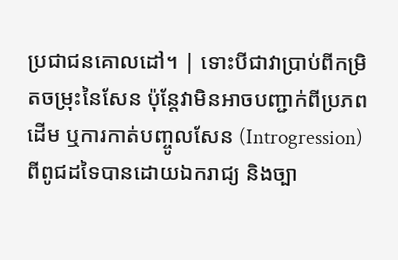ប្រជាជនគោលដៅ។ | ទោះបីជាវាប្រាប់ពីកម្រិតចម្រុះនៃសែន ប៉ុន្តែវាមិនអាចបញ្ជាក់ពីប្រភពដើម ឬការកាត់បញ្ចូលសែន (Introgression) ពីពូជដទៃបានដោយឯករាជ្យ និងច្បា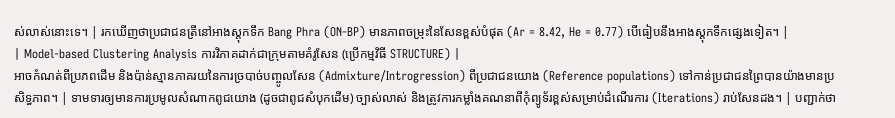ស់លាស់នោះទេ។ | រកឃើញថាប្រជាជនត្រីនៅអាងស្តុកទឹក Bang Phra (ON-BP) មានភាពចម្រុះនៃសែនខ្ពស់បំផុត (Ar = 8.42, He = 0.77) បើធៀបនឹងអាងស្តុកទឹកផ្សេងទៀត។ |
| Model-based Clustering Analysis ការវិភាគដាក់ជាក្រុមតាមគំរូសែន (ប្រើកម្មវិធី STRUCTURE) |
អាចកំណត់ពីប្រភពដើម និងប៉ាន់ស្មានភាគរយនៃការច្របាច់បញ្ចូលសែន (Admixture/Introgression) ពីប្រជាជនយោង (Reference populations) ទៅកាន់ប្រជាជនព្រៃបានយ៉ាងមានប្រសិទ្ធភាព។ | ទាមទារឲ្យមានការប្រមូលសំណាកពូជយោង (ដូចជាពូជសំបុកដើម) ច្បាស់លាស់ និងត្រូវការកម្លាំងគណនាពីកុំព្យូទ័រខ្ពស់សម្រាប់ដំណើរការ (Iterations) រាប់សែនដង។ | បញ្ជាក់ថា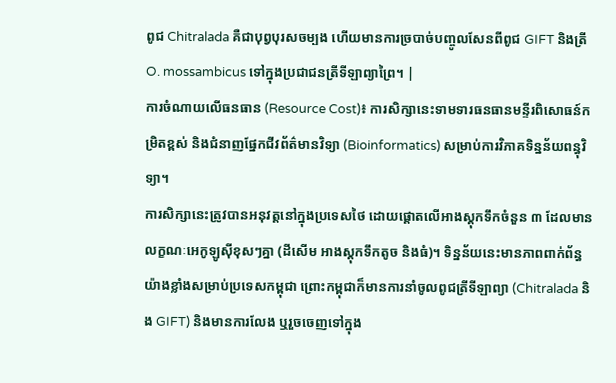ពូជ Chitralada គឺជាបុព្វបុរសចម្បង ហើយមានការច្របាច់បញ្ចូលសែនពីពូជ GIFT និងត្រី O. mossambicus ទៅក្នុងប្រជាជនត្រីទីឡាព្យាព្រៃ។ |
ការចំណាយលើធនធាន (Resource Cost)៖ ការសិក្សានេះទាមទារធនធានមន្ទីរពិសោធន៍កម្រិតខ្ពស់ និងជំនាញផ្នែកជីវព័ត៌មានវិទ្យា (Bioinformatics) សម្រាប់ការវិភាគទិន្នន័យពន្ធុវិទ្យា។
ការសិក្សានេះត្រូវបានអនុវត្តនៅក្នុងប្រទេសថៃ ដោយផ្តោតលើអាងស្តុកទឹកចំនួន ៣ ដែលមានលក្ខណៈអេកូឡូស៊ីខុសៗគ្នា (ដីសើម អាងស្តុកទឹកតូច និងធំ)។ ទិន្នន័យនេះមានភាពពាក់ព័ន្ធយ៉ាងខ្លាំងសម្រាប់ប្រទេសកម្ពុជា ព្រោះកម្ពុជាក៏មានការនាំចូលពូជត្រីទីឡាព្យា (Chitralada និង GIFT) និងមានការលែង ឬរួចចេញទៅក្នុង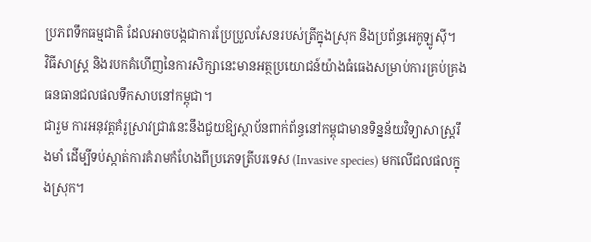ប្រភពទឹកធម្មជាតិ ដែលអាចបង្កជាការប្រែប្រួលសែនរបស់ត្រីក្នុងស្រុក និងប្រព័ន្ធអេកូឡូស៊ី។
វិធីសាស្ត្រ និងរបកគំហើញនៃការសិក្សានេះមានអត្ថប្រយោជន៍យ៉ាងធំធេងសម្រាប់ការគ្រប់គ្រងធនធានជលផលទឹកសាបនៅកម្ពុជា។
ជារួម ការអនុវត្តគំរូស្រាវជ្រាវនេះនឹងជួយឱ្យស្ថាប័នពាក់ព័ន្ធនៅកម្ពុជាមានទិន្នន័យវិទ្យាសាស្ត្ររឹងមាំ ដើម្បីទប់ស្កាត់ការគំរាមកំហែងពីប្រភេទត្រីបរទេស (Invasive species) មកលើជលផលក្នុងស្រុក។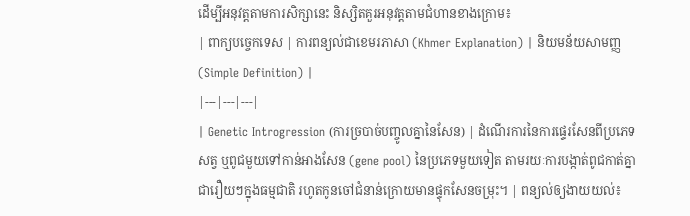ដើម្បីអនុវត្តតាមការសិក្សានេះ និស្សិតគួរអនុវត្តតាមជំហានខាងក្រោម៖
| ពាក្យបច្ចេកទេស | ការពន្យល់ជាខេមរភាសា (Khmer Explanation) | និយមន័យសាមញ្ញ (Simple Definition) |
|---|---|---|
| Genetic Introgression (ការច្របាច់បញ្ចូលគ្នានៃសែន) | ដំណើរការនៃការផ្ទេរសែនពីប្រភេទសត្វ ឬពូជមួយទៅកាន់អាងសែន (gene pool) នៃប្រភេទមួយទៀត តាមរយៈការបង្កាត់ពូជកាត់គ្នាជារឿយៗក្នុងធម្មជាតិ រហូតកូនចៅជំនាន់ក្រោយមានផ្ទុកសែនចម្រុះ។ | ពន្យល់ឲ្យងាយយល់៖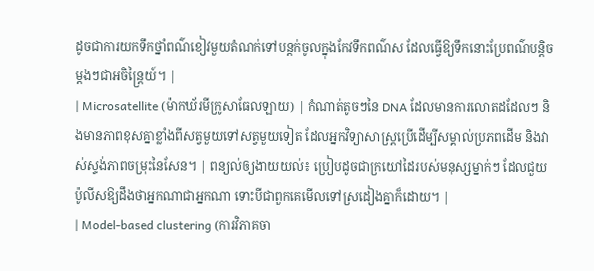ដូចជាការយកទឹកថ្នាំពណ៌ខៀវមួយតំណក់ទៅបន្តក់ចូលក្នុងកែវទឹកពណ៌ស ដែលធ្វើឱ្យទឹកនោះប្រែពណ៌បន្តិចម្តងៗជាអចិន្ត្រៃយ៍។ |
| Microsatellite (ម៉ាកឃ័រមីក្រូសាធែលឡាយ) | កំណាត់តូចៗនៃ DNA ដែលមានការលោតដដែលៗ និងមានភាពខុសគ្នាខ្លាំងពីសត្វមួយទៅសត្វមួយទៀត ដែលអ្នកវិទ្យាសាស្ត្រប្រើដើម្បីសម្គាល់ប្រភពដើម និងវាស់ស្ទង់ភាពចម្រុះនៃសែន។ | ពន្យល់ឲ្យងាយយល់៖ ប្រៀបដូចជាក្រយៅដៃរបស់មនុស្សម្នាក់ៗ ដែលជួយប៉ូលីសឱ្យដឹងថាអ្នកណាជាអ្នកណា ទោះបីជាពួកគេមើលទៅស្រដៀងគ្នាក៏ដោយ។ |
| Model-based clustering (ការវិភាគចា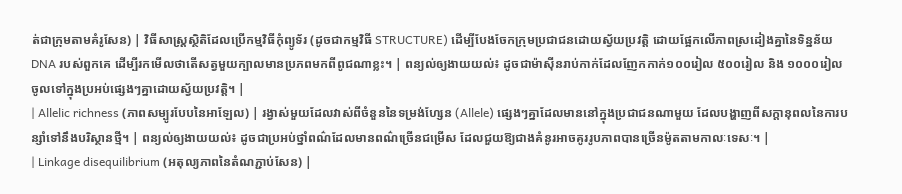ត់ជាក្រុមតាមគំរូសែន) | វិធីសាស្ត្រស្ថិតិដែលប្រើកម្មវិធីកុំព្យូទ័រ (ដូចជាកម្មវិធី STRUCTURE) ដើម្បីបែងចែកក្រុមប្រជាជនដោយស្វ័យប្រវត្តិ ដោយផ្អែកលើភាពស្រដៀងគ្នានៃទិន្នន័យ DNA របស់ពួកគេ ដើម្បីរកមើលថាតើសត្វមួយក្បាលមានប្រភពមកពីពូជណាខ្លះ។ | ពន្យល់ឲ្យងាយយល់៖ ដូចជាម៉ាស៊ីនរាប់កាក់ដែលញែកកាក់១០០រៀល ៥០០រៀល និង ១០០០រៀល ចូលទៅក្នុងប្រអប់ផ្សេងៗគ្នាដោយស្វ័យប្រវត្តិ។ |
| Allelic richness (ភាពសម្បូរបែបនៃអាឡែល) | រង្វាស់មួយដែលវាស់ពីចំនួននៃទម្រង់ហ្សែន (Allele) ផ្សេងៗគ្នាដែលមាននៅក្នុងប្រជាជនណាមួយ ដែលបង្ហាញពីសក្តានុពលនៃការបន្សាំទៅនឹងបរិស្ថានថ្មី។ | ពន្យល់ឲ្យងាយយល់៖ ដូចជាប្រអប់ថ្នាំពណ៌ដែលមានពណ៌ច្រើនជម្រើស ដែលជួយឱ្យជាងគំនូរអាចគូររូបភាពបានច្រើនម៉ូតតាមកាលៈទេសៈ។ |
| Linkage disequilibrium (អតុល្យភាពនៃតំណភ្ជាប់សែន) |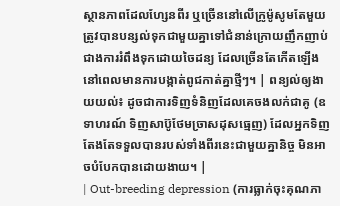ស្ថានភាពដែលហ្សែនពីរ ឬច្រើននៅលើក្រូម៉ូសូមតែមួយត្រូវបានបន្សល់ទុកជាមួយគ្នាទៅជំនាន់ក្រោយញឹកញាប់ជាងការរំពឹងទុកដោយចៃដន្យ ដែលច្រើនតែកើតឡើងនៅពេលមានការបង្កាត់ពូជកាត់គ្នាថ្មីៗ។ | ពន្យល់ឲ្យងាយយល់៖ ដូចជាការទិញទំនិញដែលគេចងលក់ជាគូ (ឧទាហរណ៍ ទិញសាប៊ូថែមច្រាសដុសធ្មេញ) ដែលអ្នកទិញតែងតែទទួលបានរបស់ទាំងពីរនេះជាមួយគ្នានិច្ច មិនអាចបំបែកបានដោយងាយ។ |
| Out-breeding depression (ការធ្លាក់ចុះគុណភា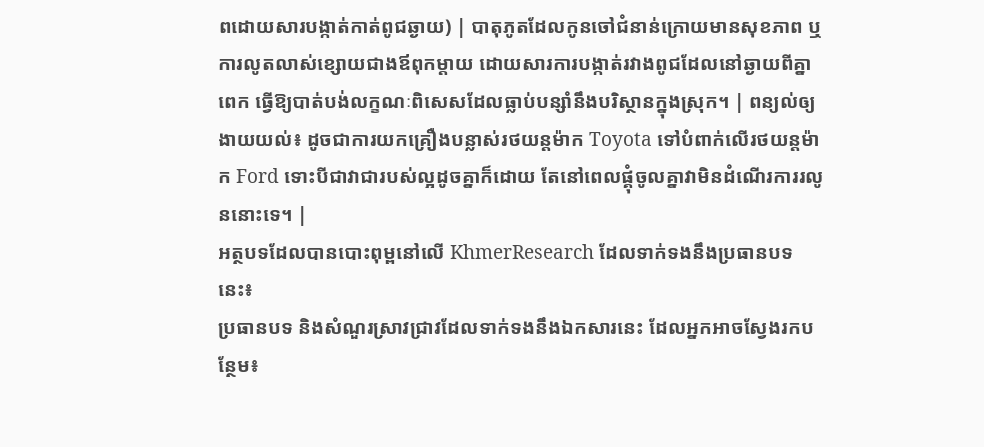ពដោយសារបង្កាត់កាត់ពូជឆ្ងាយ) | បាតុភូតដែលកូនចៅជំនាន់ក្រោយមានសុខភាព ឬការលូតលាស់ខ្សោយជាងឪពុកម្តាយ ដោយសារការបង្កាត់រវាងពូជដែលនៅឆ្ងាយពីគ្នាពេក ធ្វើឱ្យបាត់បង់លក្ខណៈពិសេសដែលធ្លាប់បន្សាំនឹងបរិស្ថានក្នុងស្រុក។ | ពន្យល់ឲ្យងាយយល់៖ ដូចជាការយកគ្រឿងបន្លាស់រថយន្តម៉ាក Toyota ទៅបំពាក់លើរថយន្តម៉ាក Ford ទោះបីជាវាជារបស់ល្អដូចគ្នាក៏ដោយ តែនៅពេលផ្គុំចូលគ្នាវាមិនដំណើរការរលូននោះទេ។ |
អត្ថបទដែលបានបោះពុម្ពនៅលើ KhmerResearch ដែលទាក់ទងនឹងប្រធានបទនេះ៖
ប្រធានបទ និងសំណួរស្រាវជ្រាវដែលទាក់ទងនឹងឯកសារនេះ ដែលអ្នកអាចស្វែងរកបន្ថែម៖